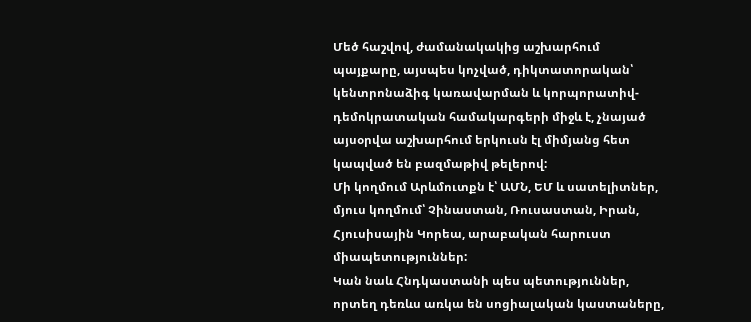Մեծ հաշվով, ժամանակակից աշխարհում պայքարը, այսպես կոչված, դիկտատորական՝ կենտրոնաձիգ կառավարման և կորպորատիվ-դեմոկրատական համակարգերի միջև է, չնայած այսօրվա աշխարհում երկուսն էլ միմյանց հետ կապված են բազմաթիվ թելերով:
Մի կողմում Արևմուտքն է՝ ԱՄՆ, ԵՄ և սատելիտներ, մյուս կողմում՝ Չինաստան, Ռուսաստան, Իրան, Հյուսիսային Կորեա, արաբական հարուստ միապետություններ:
Կան նաև Հնդկաստանի պես պետություններ, որտեղ դեռևս առկա են սոցիալական կաստաները,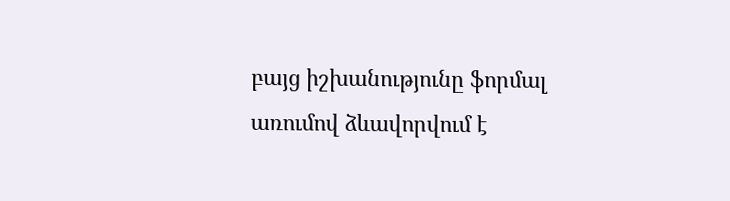բայց իշխանությունը ֆորմալ առումով ձևավորվում է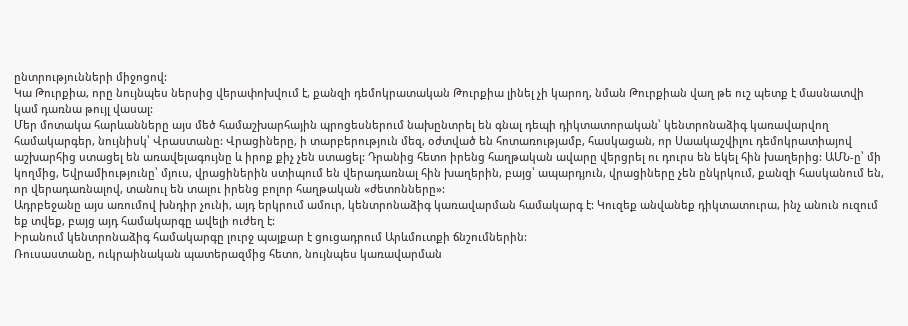ընտրությունների միջոցով:
Կա Թուրքիա, որը նույնպես ներսից վերափոխվում է, քանզի դեմոկրատական Թուրքիա լինել չի կարող, նման Թուրքիան վաղ թե ուշ պետք է մասնատվի կամ դառնա թույլ վասալ:
Մեր մոտակա հարևանները այս մեծ համաշխարհային պրոցեսներում նախընտրել են գնալ դեպի դիկտատորական՝ կենտրոնաձիգ կառավարվող համակարգեր, նույնիսկ՝ Վրաստանը: Վրացիները, ի տարբերություն մեզ, օժտված են հոտառությամբ, հասկացան, որ Սաակաշվիլու դեմոկրատիայով աշխարհից ստացել են առավելագույնը և իրոք քիչ չեն ստացել: Դրանից հետո իրենց հաղթական ավարը վերցրել ու դուրս են եկել հին խաղերից: ԱՄՆ-ը՝ մի կողմից, Եվրամիությունը՝ մյուս, վրացիներին ստիպում են վերադառնալ հին խաղերին, բայց՝ ապարդյուն, վրացիները չեն ընկրկում, քանզի հասկանում են, որ վերադառնալով, տանուլ են տալու իրենց բոլոր հաղթական «ժետոնները»:
Ադրբեջանը այս առումով խնդիր չունի, այդ երկրում ամուր, կենտրոնաձիգ կառավարման համակարգ է: Կուզեք անվանեք դիկտատուրա, ինչ անուն ուզում եք տվեք, բայց այդ համակարգը ավելի ուժեղ է:
Իրանում կենտրոնաձիգ համակարգը լուրջ պայքար է ցուցադրում Արևմուտքի ճնշումներին:
Ռուսաստանը, ուկրաինական պատերազմից հետո, նույնպես կառավարման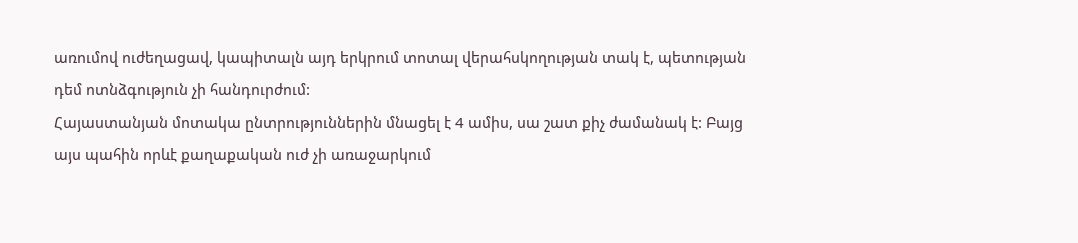առումով ուժեղացավ, կապիտալն այդ երկրում տոտալ վերահսկողության տակ է, պետության դեմ ոտնձգություն չի հանդուրժում:
Հայաստանյան մոտակա ընտրություններին մնացել է 4 ամիս, սա շատ քիչ ժամանակ է: Բայց այս պահին որևէ քաղաքական ուժ չի առաջարկում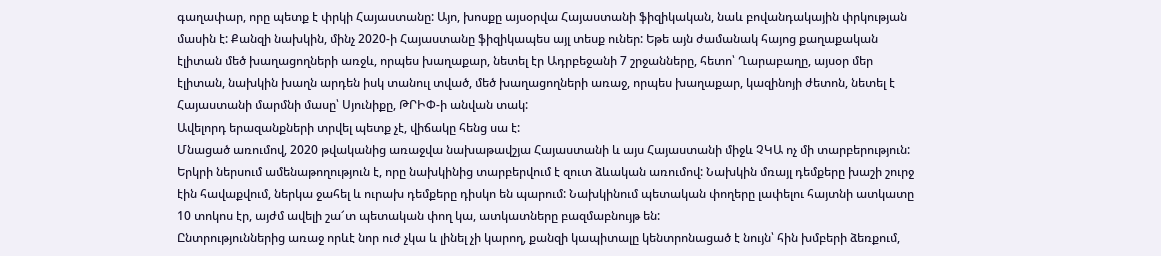գաղափար, որը պետք է փրկի Հայաստանը: Այո, խոսքը այսօրվա Հայաստանի ֆիզիկական, նաև բովանդակային փրկության մասին է: Քանզի նախկին, մինչ 2020-ի Հայաստանը ֆիզիկապես այլ տեսք ուներ: Եթե այն ժամանակ հայոց քաղաքական էլիտան մեծ խաղացողների առջև, որպես խաղաքար, նետել էր Ադրբեջանի 7 շրջանները, հետո՝ Ղարաբաղը, այսօր մեր էլիտան, նախկին խաղն արդեն իսկ տանուլ տված, մեծ խաղացողների առաջ, որպես խաղաքար, կազինոյի ժետոն, նետել է Հայաստանի մարմնի մասը՝ Սյունիքը, ԹՐԻՓ-ի անվան տակ:
Ավելորդ երազանքների տրվել պետք չէ, վիճակը հենց սա է:
Մնացած առումով, 2020 թվականից առաջվա նախաթավշյա Հայաստանի և այս Հայաստանի միջև ՉԿԱ ոչ մի տարբերություն: Երկրի ներսում ամենաթողություն է, որը նախկինից տարբերվում է զուտ ձևական առումով: Նախկին մռայլ դեմքերը խաշի շուրջ էին հավաքվում, ներկա ջահել և ուրախ դեմքերը դիսկո են պարում: Նախկինում պետական փողերը լափելու հայտնի ատկատը 10 տոկոս էր, այժմ ավելի շա՜տ պետական փող կա, ատկատները բազմաբնույթ են:
Ընտրություններից առաջ որևէ նոր ուժ չկա և լինել չի կարող, քանզի կապիտալը կենտրոնացած է նույն՝ հին խմբերի ձեռքում,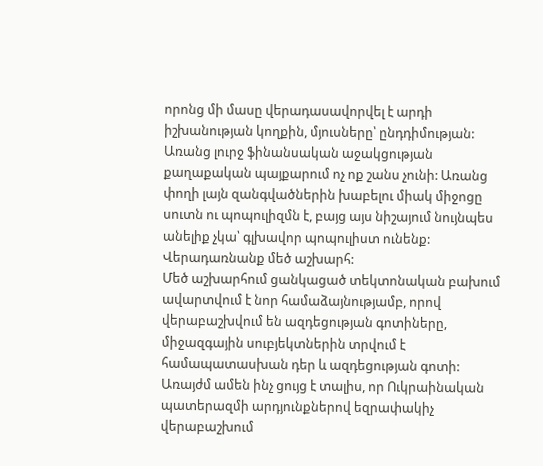որոնց մի մասը վերադասավորվել է արդի իշխանության կողքին, մյուսները՝ ընդդիմության:
Առանց լուրջ ֆինանսական աջակցության քաղաքական պայքարում ոչ ոք շանս չունի: Առանց փողի լայն զանգվածներին խաբելու միակ միջոցը սուտն ու պոպուլիզմն է, բայց այս նիշայում նույնպես անելիք չկա՝ գլխավոր պոպուլիստ ունենք:
Վերադառնանք մեծ աշխարհ:
Մեծ աշխարհում ցանկացած տեկտոնական բախում ավարտվում է նոր համաձայնությամբ, որով վերաբաշխվում են ազդեցության գոտիները, միջազգային սուբյեկտներին տրվում է համապատասխան դեր և ազդեցության գոտի:
Առայժմ ամեն ինչ ցույց է տալիս, որ Ուկրաինական պատերազմի արդյունքներով եզրափակիչ վերաբաշխում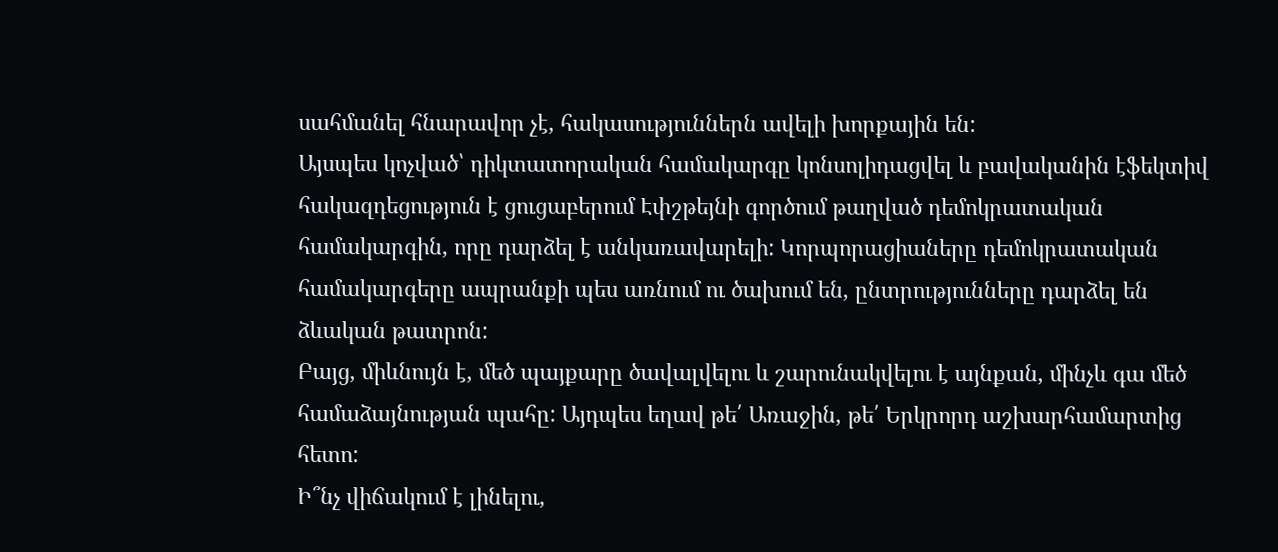սահմանել հնարավոր չէ, հակասություններն ավելի խորքային են:
Այսպես կոչված՝ դիկտատորական համակարգը կոնսոլիդացվել և բավականին էֆեկտիվ հակազդեցություն է ցուցաբերում Էփշթեյնի գործում թաղված դեմոկրատական համակարգին, որը դարձել է անկառավարելի: Կորպորացիաները դեմոկրատական համակարգերը ապրանքի պես առնում ու ծախում են, ընտրությունները դարձել են ձևական թատրոն:
Բայց, միևնույն է, մեծ պայքարը ծավալվելու և շարունակվելու է այնքան, մինչև գա մեծ համաձայնության պահը: Այդպես եղավ թե՛ Առաջին, թե՛ Երկրորդ աշխարհամարտից հետո:
Ի՞նչ վիճակում է լինելու,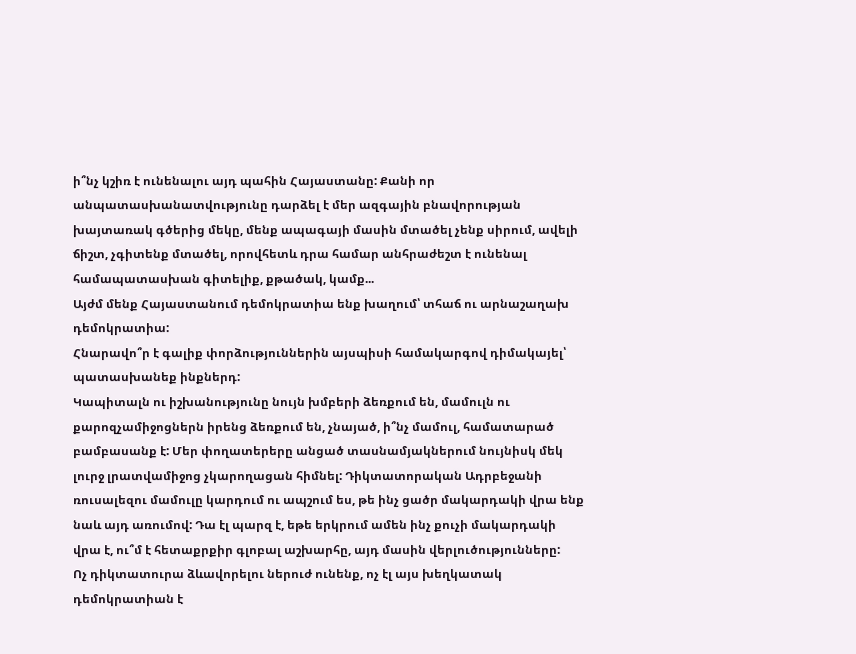ի՞նչ կշիռ է ունենալու այդ պահին Հայաստանը: Քանի որ անպատասխանատվությունը դարձել է մեր ազգային բնավորության խայտառակ գծերից մեկը, մենք ապագայի մասին մտածել չենք սիրում, ավելի ճիշտ, չգիտենք մտածել, որովհետև դրա համար անհրաժեշտ է ունենալ համապատասխան գիտելիք, քթածակ, կամք...
Այժմ մենք Հայաստանում դեմոկրատիա ենք խաղում՝ տհաճ ու արնաշաղախ դեմոկրատիա:
Հնարավո՞ր է գալիք փորձություններին այսպիսի համակարգով դիմակայել՝ պատասխանեք ինքներդ:
Կապիտալն ու իշխանությունը նույն խմբերի ձեռքում են, մամուլն ու քարոզչամիջոցներն իրենց ձեռքում են, չնայած, ի՞նչ մամուլ, համատարած բամբասանք է: Մեր փողատերերը անցած տասնամյակներում նույնիսկ մեկ լուրջ լրատվամիջոց չկարողացան հիմնել: Դիկտատորական Ադրբեջանի ռուսալեզու մամուլը կարդում ու ապշում ես, թե ինչ ցածր մակարդակի վրա ենք նաև այդ առումով: Դա էլ պարզ է, եթե երկրում ամեն ինչ քուչի մակարդակի վրա է, ու՞մ է հետաքրքիր գլոբալ աշխարհը, այդ մասին վերլուծությունները:
Ոչ դիկտատուրա ձևավորելու ներուժ ունենք, ոչ էլ այս խեղկատակ դեմոկրատիան է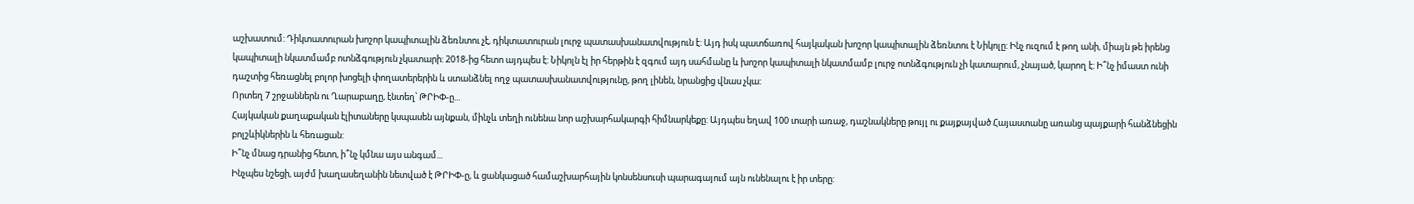աշխատում: Դիկտատուրան խոշոր կապիտալին ձեռնտու չէ, դիկտատուրան լուրջ պատասխանատվություն է: Այդ իսկ պատճառով հայկական խոշոր կապիտալին ձեռնտու է Նիկոլը: Ինչ ուզում է թող անի, միայն թե իրենց կապիտալի նկատմամբ ոտնձգություն չկատարի: 2018-ից հետո այդպես է: Նիկոլն էլ իր հերթին է զգում այդ սահմանը և խոշոր կապիտալի նկատմամբ լուրջ ոտնձգություն չի կատարում, չնայած, կարող է: Ի՞նչ իմաստ ունի դաշտից հեռացնել բոլոր խոցելի փողատերերին և ստանձնել ողջ պատասխանատվությունը, թող լինեն, նրանցից վնաս չկա:
Որտեղ 7 շրջաններն ու Ղարաբաղը, էնտեղ՝ ԹՐԻՓ-ը...
Հայկական քաղաքական էլիտաները կսպասեն այնքան, մինչև տեղի ունենա նոր աշխարհակարգի հիմնարկեքը: Այդպես եղավ 100 տարի առաջ, դաշնակները թույլ ու քայքայված Հայաստանը առանց պայքարի հանձնեցին բոլշևիկներին և հեռացան:
Ի՞նչ մնաց դրանից հետո, ի՞նչ կմնա այս անգամ...
Ինչպես նշեցի, այժմ խաղասեղանին նետված է ԹՐԻՓ-ը, և ցանկացած համաշխարհային կոնսենսուսի պարագայում այն ունենալու է իր տերը: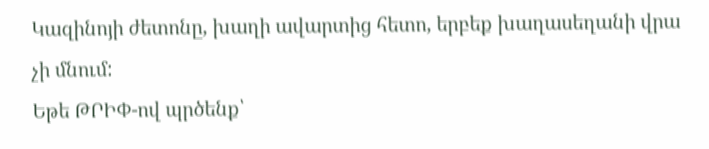Կազինոյի ժետոնը, խաղի ավարտից հետո, երբեք խաղասեղանի վրա չի մնում:
Եթե ԹՐԻՓ-ով պրծենք՝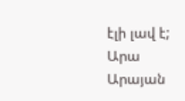էլի լավ է;
Արա Արայան